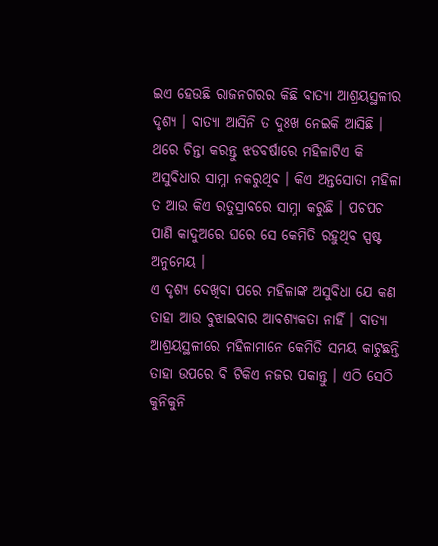ଇଏ ହେଉଛି ରାଜନଗରର କିଛି ବାତ୍ୟା ଆଶ୍ରୟସ୍ଥଳୀର ଦୃଶ୍ୟ । ବାତ୍ୟା ଆସିନି ତ ଦୁଃଖ ନେଇକି ଆସିଛି । ଥରେ ଚିନ୍ତା କରନ୍ତୁ ଝଡବର୍ଷାରେ ମହିଳାଟିଏ କି ଅସୁବିଧାର ସାମ୍ନା ନକରୁଥିବ । କିଏ ଅନ୍ତସୋତା ମହିଳା ତ ଆଉ କିଏ ରତୁସ୍ରାବରେ ସାମ୍ନା କରୁଛି । ପଚପଚ ପାଣି କାଦୁଅରେ ଘରେ ସେ କେମିତି ରହୁଥିବ ସ୍ପଷ୍ଟ ଅନୁମେୟ ।
ଏ ଦୃଶ୍ୟ ଦେଖିବା ପରେ ମହିଳାଙ୍କ ଅସୁବିଧା ଯେ କଣ ତାହା ଆଉ ବୁଝାଇବାର ଆବଶ୍ୟକତା ନାହିଁ । ବାତ୍ୟା ଆଶ୍ରୟସ୍ଥଳୀରେ ମହିଳାମାନେ କେମିତି ସମୟ କାଟୁଛନ୍ତି ତାହା ଉପରେ ବି ଟିକିଏ ନଜର ପକାନ୍ତୁ । ଏଠି ସେଠି କୁନିକୁନି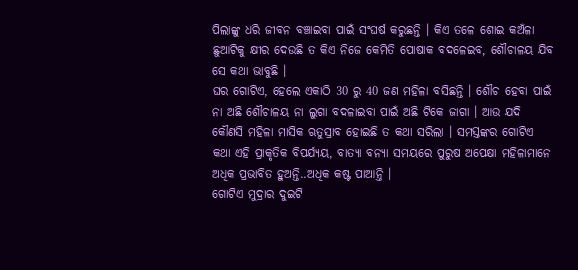ପିଲାଙ୍କୁ ଧରି ଜୀବନ ବଞ୍ଚାଇବା ପାଇଁ ସଂଘର୍ଷ କରୁଛନ୍ତି । କିଏ ତଳେ ଶୋଇ କଅଁଳା ଛୁଆଟିକୁ କ୍ଷୀର ଦେଉଛି ତ କିଏ ନିଜେ କେମିତି ପୋଷାକ ବଦଳେଇବ, ଶୌଚାଳୟ ଯିବ ସେ କଥା ଭାବୁଛି ।
ଘର ଗୋଟିଏ, ହେଲେ ଏକାଠି 30 ରୁ 40 ଜଣ ମହିଳା ବସିଛନ୍ତି । ଶୌଚ ହେବା ପାଇଁ ନା ଅଛି ଶୌଚାଳୟ ନା ଲୁଗା ବଦଳାଇବା ପାଇଁ ଅଛି ଟିକେ ଜାଗା । ଆଉ ଯଦି କୌଣସି ମହିଳା ମାସିକ ଋତୁସ୍ରାବ ହୋଇଛି ତ କଥା ସରିଲା । ସମସ୍ତଙ୍କର ଗୋଟିଏ କଥା ଏହି ପ୍ରାକୃତିକ ବିପର୍ଯ୍ୟୟ, ବାତ୍ୟା ବନ୍ୟା ସମୟରେ ପୁରୁଷ ଅପେକ୍ଷା ମହିଳାମାନେ ଅଧିକ ପ୍ରଭାବିତ ହୁଅନ୍ତି..ଅଧିକ କଷ୍ଟ ପାଆନ୍ତି ।
ଗୋଟିଏ ମୁଦ୍ରାର ଦୁଇଟି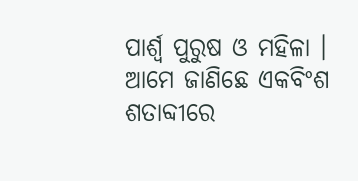ପାର୍ଶ୍ୱ ପୁରୁଷ ଓ ମହିଳା । ଆମେ ଜାଣିଛେ ଏକବିଂଶ ଶତାବ୍ଦୀରେ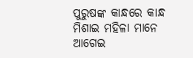ପୁରୁଷଙ୍କ କାନ୍ଧରେ କାନ୍ଧ ମିଶାଇ ମହିଳା ମାନେ ଆଗେଇ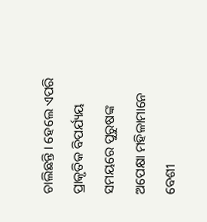ଚାଲିଛନ୍ତି । ହେଲେ ଏପରି ପ୍ରାକୃତିକ ବିପର୍ଯ୍ୟୟ ସମୟରେ ପୁରୁଷଙ୍କ ଅପେକ୍ଷା ମହିଳାମାନେ ବେଶୀ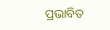ପ୍ରଭାବିତ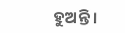ହୁଅନ୍ତି ।